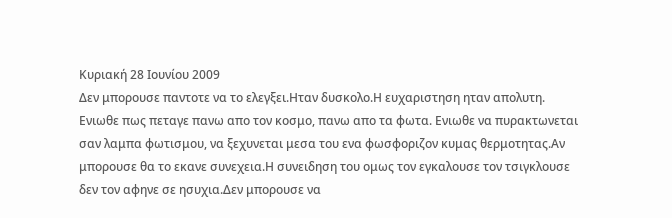Κυριακή 28 Ιουνίου 2009
Δεν μπορουσε παντοτε να το ελεγξει.Ηταν δυσκολο.Η ευχαριστηση ηταν απολυτη. Ενιωθε πως πεταγε πανω απο τον κοσμο, πανω απο τα φωτα. Ενιωθε να πυρακτωνεται σαν λαμπα φωτισμου, να ξεχυνεται μεσα του ενα φωσφοριζον κυμας θερμοτητας.Αν μπορουσε θα το εκανε συνεχεια.Η συνειδηση του ομως τον εγκαλουσε τον τσιγκλουσε δεν τον αφηνε σε ησυχια.Δεν μπορουσε να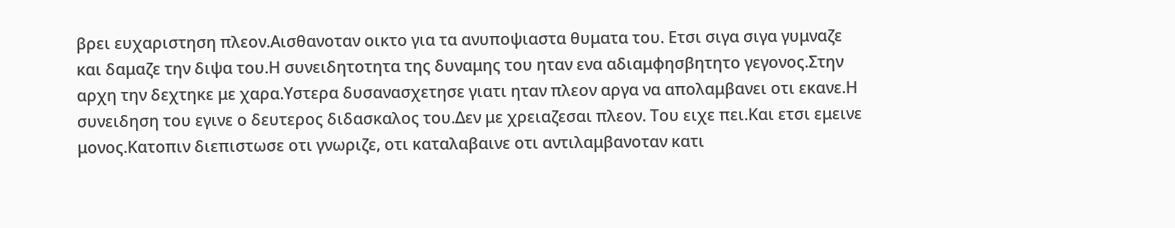βρει ευχαριστηση πλεον.Αισθανοταν οικτο για τα ανυποψιαστα θυματα του. Ετσι σιγα σιγα γυμναζε και δαμαζε την διψα του.Η συνειδητοτητα της δυναμης του ηταν ενα αδιαμφησβητητο γεγονος.Στην αρχη την δεχτηκε με χαρα.Υστερα δυσανασχετησε γιατι ηταν πλεον αργα να απολαμβανει οτι εκανε.Η συνειδηση του εγινε ο δευτερος διδασκαλος του.Δεν με χρειαζεσαι πλεον. Του ειχε πει.Και ετσι εμεινε μονος.Κατοπιν διεπιστωσε οτι γνωριζε, οτι καταλαβαινε οτι αντιλαμβανοταν κατι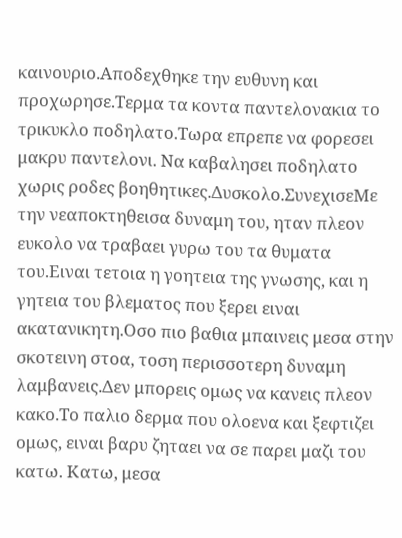καινουριο.Αποδεχθηκε την ευθυνη και προχωρησε.Τερμα τα κοντα παντελονακια το τρικυκλο ποδηλατο.Τωρα επρεπε να φορεσει μακρυ παντελονι. Να καβαλησει ποδηλατο χωρις ροδες βοηθητικες.Δυσκολο.ΣυνεχισεΜε την νεαποκτηθεισα δυναμη του, ηταν πλεον ευκολο να τραβαει γυρω του τα θυματα του.Ειναι τετοια η γοητεια της γνωσης, και η γητεια του βλεματος που ξερει ειναι ακατανικητη.Οσο πιο βαθια μπαινεις μεσα στην σκοτεινη στοα, τοση περισσοτερη δυναμη λαμβανεις.Δεν μπορεις ομως να κανεις πλεον κακο.Το παλιο δερμα που ολοενα και ξεφτιζει ομως, ειναι βαρυ ζηταει να σε παρει μαζι του κατω. Κατω, μεσα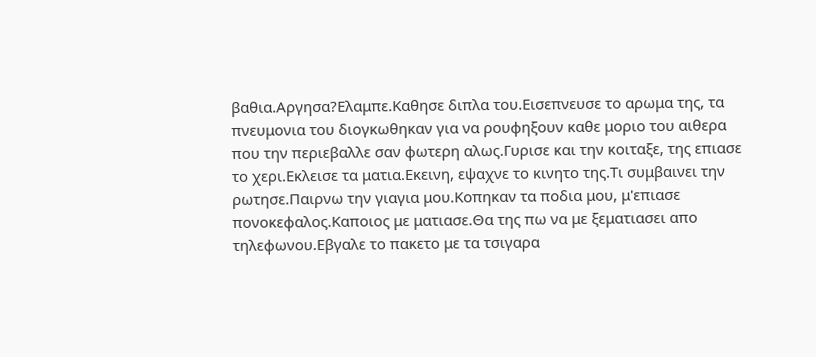βαθια.Αργησα?Ελαμπε.Καθησε διπλα του.Εισεπνευσε το αρωμα της, τα πνευμονια του διογκωθηκαν για να ρουφηξουν καθε μοριο του αιθερα που την περιεβαλλε σαν φωτερη αλως.Γυρισε και την κοιταξε, της επιασε το χερι.Εκλεισε τα ματια.Εκεινη, εψαχνε το κινητο της.Τι συμβαινει την ρωτησε.Παιρνω την γιαγια μου.Κοπηκαν τα ποδια μου, μ'επιασε πονοκεφαλος.Καποιος με ματιασε.Θα της πω να με ξεματιασει απο τηλεφωνου.Εβγαλε το πακετο με τα τσιγαρα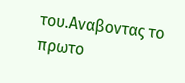του.Αναβοντας το πρωτο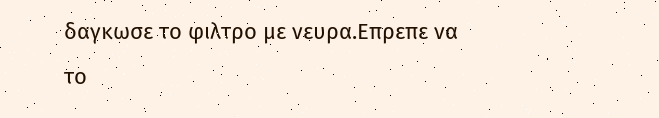δαγκωσε το φιλτρο με νευρα.Επρεπε να το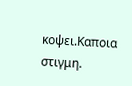κοψει.Καποια στιγμη.